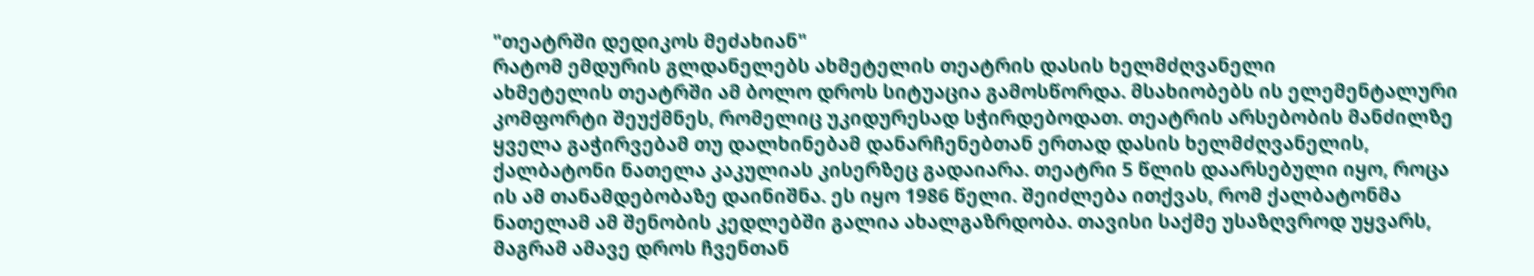"თეატრში დედიკოს მეძახიან"
რატომ ემდურის გლდანელებს ახმეტელის თეატრის დასის ხელმძღვანელი
ახმეტელის თეატრში ამ ბოლო დროს სიტუაცია გამოსწორდა. მსახიობებს ის ელემენტალური კომფორტი შეუქმნეს, რომელიც უკიდურესად სჭირდებოდათ. თეატრის არსებობის მანძილზე ყველა გაჭირვებამ თუ დალხინებამ დანარჩენებთან ერთად დასის ხელმძღვანელის, ქალბატონი ნათელა კაკულიას კისერზეც გადაიარა. თეატრი 5 წლის დაარსებული იყო, როცა ის ამ თანამდებობაზე დაინიშნა. ეს იყო 1986 წელი. შეიძლება ითქვას, რომ ქალბატონმა ნათელამ ამ შენობის კედლებში გალია ახალგაზრდობა. თავისი საქმე უსაზღვროდ უყვარს, მაგრამ ამავე დროს ჩვენთან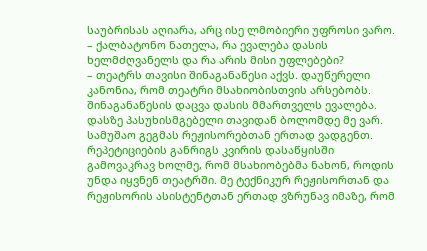საუბრისას აღიარა, არც ისე ლმობიერი უფროსი ვარო.
– ქალბატონო ნათელა, რა ევალება დასის ხელმძღვანელს და რა არის მისი უფლებები?
– თეატრს თავისი შინაგანაწესი აქვს. დაუწერელი კანონია, რომ თეატრი მსახიობისთვის არსებობს. შინაგანაწესის დაცვა დასის მმართველს ევალება. დასზე პასუხისმგებელი თავიდან ბოლომდე მე ვარ.
სამუშაო გეგმას რეჟისორებთან ერთად ვადგენთ. რეპეტიციების განრიგს კვირის დასაწყისში გამოვაკრავ ხოლმე, რომ მსახიობებმა ნახონ, როდის უნდა იყვნენ თეატრში. მე ტექნიკურ რეჟისორთან და რეჟისორის ასისტენტთან ერთად ვზრუნავ იმაზე, რომ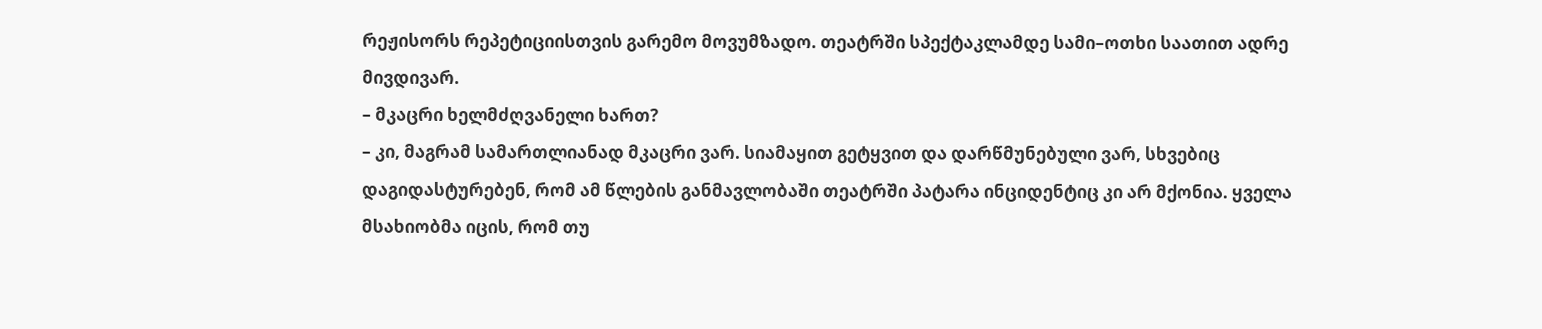რეჟისორს რეპეტიციისთვის გარემო მოვუმზადო. თეატრში სპექტაკლამდე სამი–ოთხი საათით ადრე მივდივარ.
– მკაცრი ხელმძღვანელი ხართ?
– კი, მაგრამ სამართლიანად მკაცრი ვარ. სიამაყით გეტყვით და დარწმუნებული ვარ, სხვებიც დაგიდასტურებენ, რომ ამ წლების განმავლობაში თეატრში პატარა ინციდენტიც კი არ მქონია. ყველა მსახიობმა იცის, რომ თუ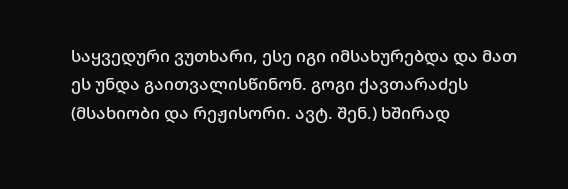საყვედური ვუთხარი, ესე იგი იმსახურებდა და მათ ეს უნდა გაითვალისწინონ. გოგი ქავთარაძეს (მსახიობი და რეჟისორი. ავტ. შენ.) ხშირად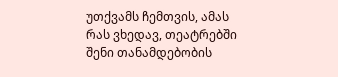უთქვამს ჩემთვის, ამას რას ვხედავ, თეატრებში შენი თანამდებობის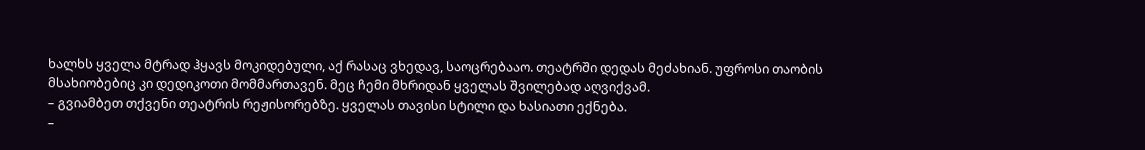ხალხს ყველა მტრად ჰყავს მოკიდებული, აქ რასაც ვხედავ, საოცრებააო. თეატრში დედას მეძახიან. უფროსი თაობის მსახიობებიც კი დედიკოთი მომმართავენ. მეც ჩემი მხრიდან ყველას შვილებად აღვიქვამ.
– გვიამბეთ თქვენი თეატრის რეჟისორებზე. ყველას თავისი სტილი და ხასიათი ექნება.
–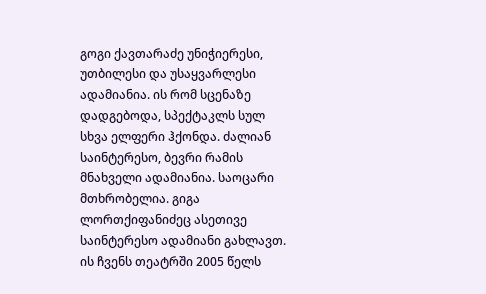გოგი ქავთარაძე უნიჭიერესი, უთბილესი და უსაყვარლესი ადამიანია. ის რომ სცენაზე დადგებოდა, სპექტაკლს სულ სხვა ელფერი ჰქონდა. ძალიან საინტერესო, ბევრი რამის მნახველი ადამიანია. საოცარი მთხრობელია. გიგა ლორთქიფანიძეც ასეთივე საინტერესო ადამიანი გახლავთ. ის ჩვენს თეატრში 2005 წელს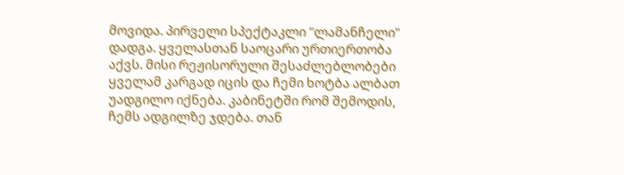მოვიდა. პირველი სპექტაკლი "ლამანჩელი" დადგა. ყველასთან საოცარი ურთიერთობა აქვს. მისი რეჟისორული შესაძლებლობები ყველამ კარგად იცის და ჩემი ხოტბა ალბათ უადგილო იქნება. კაბინეტში რომ შემოდის, ჩემს ადგილზე ჯდება. თან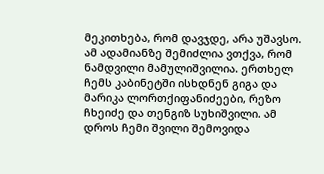მეკითხება, რომ დავჯდე, არა უშავსო. ამ ადამიანზე შემიძლია ვთქვა, რომ ნამდვილი მამულიშვილია. ერთხელ ჩემს კაბინეტში ისხდნენ გიგა და მარიკა ლორთქიფანიძეები, რეზო ჩხეიძე და თენგიზ სუხიშვილი. ამ დროს ჩემი შვილი შემოვიდა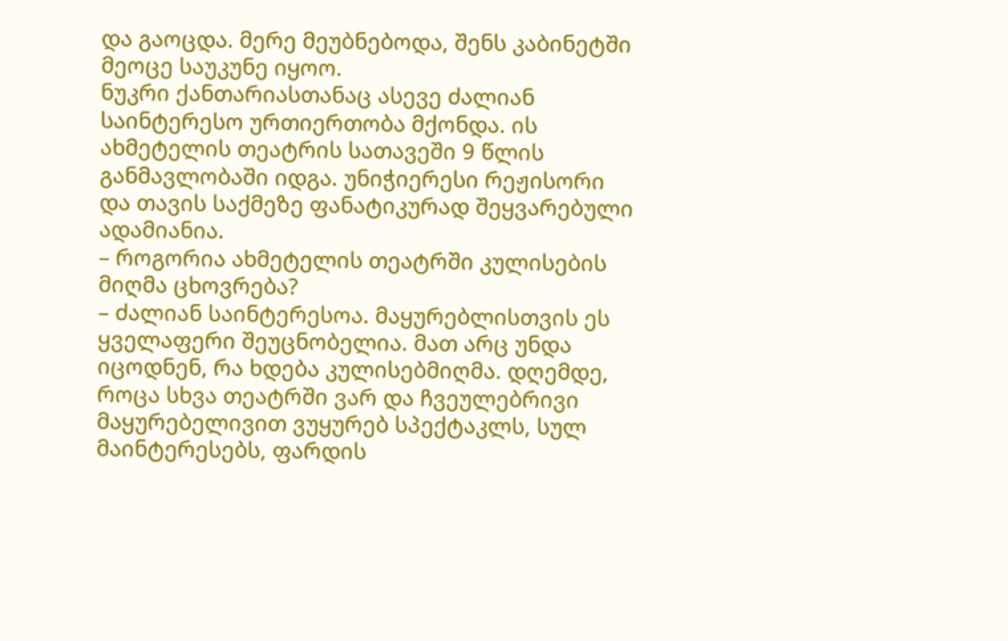და გაოცდა. მერე მეუბნებოდა, შენს კაბინეტში მეოცე საუკუნე იყოო.
ნუკრი ქანთარიასთანაც ასევე ძალიან საინტერესო ურთიერთობა მქონდა. ის ახმეტელის თეატრის სათავეში 9 წლის განმავლობაში იდგა. უნიჭიერესი რეჟისორი და თავის საქმეზე ფანატიკურად შეყვარებული ადამიანია.
– როგორია ახმეტელის თეატრში კულისების მიღმა ცხოვრება?
– ძალიან საინტერესოა. მაყურებლისთვის ეს ყველაფერი შეუცნობელია. მათ არც უნდა იცოდნენ, რა ხდება კულისებმიღმა. დღემდე, როცა სხვა თეატრში ვარ და ჩვეულებრივი მაყურებელივით ვუყურებ სპექტაკლს, სულ მაინტერესებს, ფარდის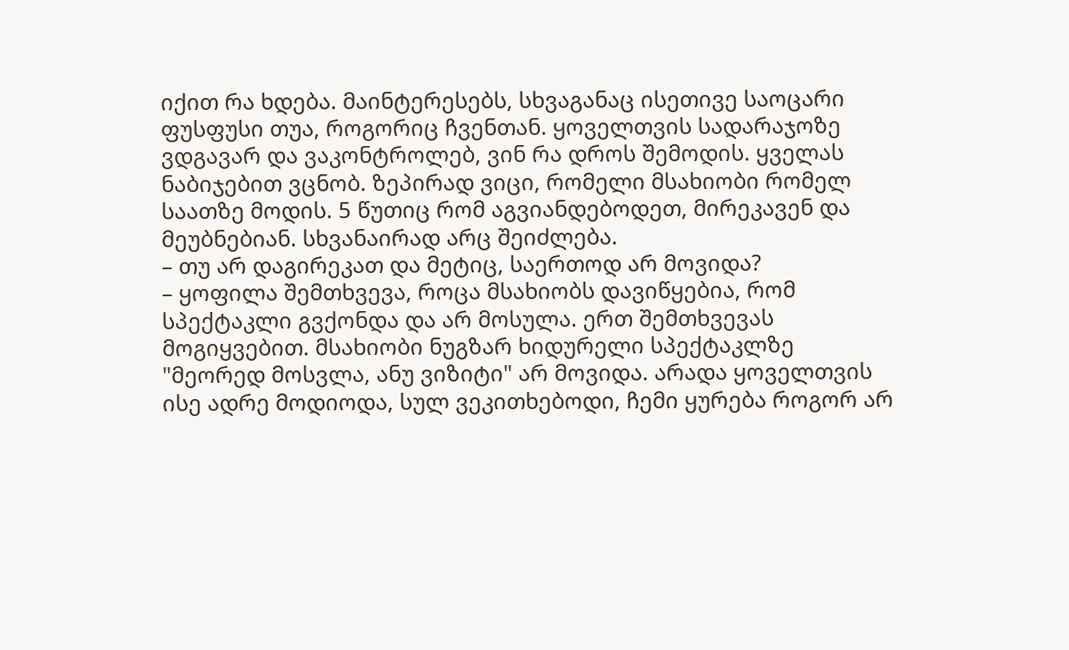იქით რა ხდება. მაინტერესებს, სხვაგანაც ისეთივე საოცარი ფუსფუსი თუა, როგორიც ჩვენთან. ყოველთვის სადარაჯოზე ვდგავარ და ვაკონტროლებ, ვინ რა დროს შემოდის. ყველას ნაბიჯებით ვცნობ. ზეპირად ვიცი, რომელი მსახიობი რომელ საათზე მოდის. 5 წუთიც რომ აგვიანდებოდეთ, მირეკავენ და მეუბნებიან. სხვანაირად არც შეიძლება.
– თუ არ დაგირეკათ და მეტიც, საერთოდ არ მოვიდა?
– ყოფილა შემთხვევა, როცა მსახიობს დავიწყებია, რომ სპექტაკლი გვქონდა და არ მოსულა. ერთ შემთხვევას მოგიყვებით. მსახიობი ნუგზარ ხიდურელი სპექტაკლზე "მეორედ მოსვლა, ანუ ვიზიტი" არ მოვიდა. არადა ყოველთვის ისე ადრე მოდიოდა, სულ ვეკითხებოდი, ჩემი ყურება როგორ არ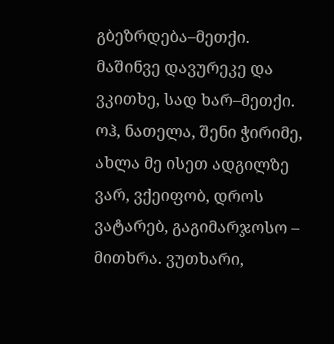გბეზრდება–მეთქი. მაშინვე დავურეკე და ვკითხე, სად ხარ–მეთქი. ოჰ, ნათელა, შენი ჭირიმე, ახლა მე ისეთ ადგილზე ვარ, ვქეიფობ, დროს ვატარებ, გაგიმარჯოსო – მითხრა. ვუთხარი,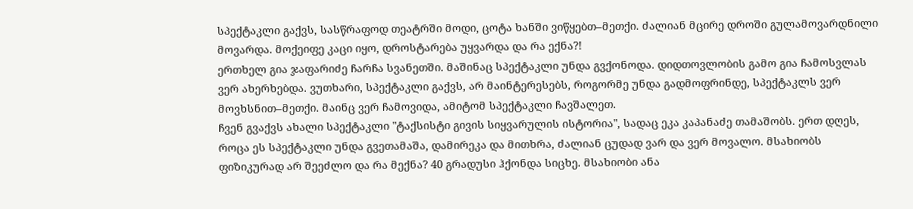სპექტაკლი გაქვს, სასწრაფოდ თეატრში მოდი, ცოტა ხანში ვიწყებთ–მეთქი. ძალიან მცირე დროში გულამოვარდნილი მოვარდა. მოქეიფე კაცი იყო, დროსტარება უყვარდა და რა ექნა?!
ერთხელ გია ჯაფარიძე ჩარჩა სვანეთში. მაშინაც სპექტაკლი უნდა გვქონოდა. დიდთოვლობის გამო გია ჩამოსვლას ვერ ახერხებდა. ვუთხარი, სპექტაკლი გაქვს, არ მაინტერესებს, როგორმე უნდა გადმოფრინდე, სპექტაკლს ვერ მოვხსნით–მეთქი. მაინც ვერ ჩამოვიდა, ამიტომ სპექტაკლი ჩავშალეთ.
ჩვენ გვაქვს ახალი სპექტაკლი "ტაქსისტი გივის სიყვარულის ისტორია", სადაც ეკა კაპანაძე თამაშობს. ერთ დღეს, როცა ეს სპექტაკლი უნდა გვეთამაშა, დამირეკა და მითხრა, ძალიან ცუდად ვარ და ვერ მოვალო. მსახიობს ფიზიკურად არ შეეძლო და რა მექნა? 40 გრადუსი ჰქონდა სიცხე. მსახიობი ანა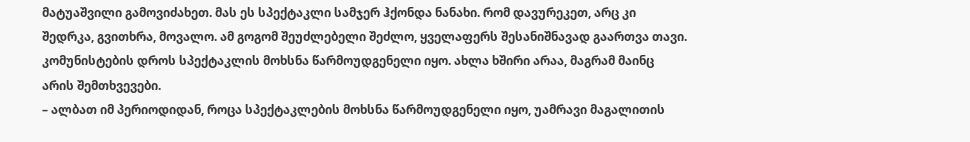მატუაშვილი გამოვიძახეთ. მას ეს სპექტაკლი სამჯერ ჰქონდა ნანახი. რომ დავურეკეთ, არც კი შედრკა, გვითხრა, მოვალო. ამ გოგომ შეუძლებელი შეძლო, ყველაფერს შესანიშნავად გაართვა თავი. კომუნისტების დროს სპექტაკლის მოხსნა წარმოუდგენელი იყო. ახლა ხშირი არაა, მაგრამ მაინც არის შემთხვევები.
– ალბათ იმ პერიოდიდან, როცა სპექტაკლების მოხსნა წარმოუდგენელი იყო, უამრავი მაგალითის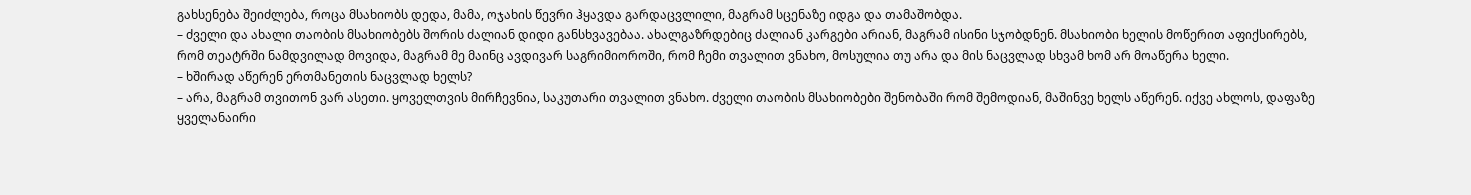გახსენება შეიძლება, როცა მსახიობს დედა, მამა, ოჯახის წევრი ჰყავდა გარდაცვლილი, მაგრამ სცენაზე იდგა და თამაშობდა.
– ძველი და ახალი თაობის მსახიობებს შორის ძალიან დიდი განსხვავებაა. ახალგაზრდებიც ძალიან კარგები არიან, მაგრამ ისინი სჯობდნენ. მსახიობი ხელის მოწერით აფიქსირებს, რომ თეატრში ნამდვილად მოვიდა, მაგრამ მე მაინც ავდივარ საგრიმიოროში, რომ ჩემი თვალით ვნახო, მოსულია თუ არა და მის ნაცვლად სხვამ ხომ არ მოაწერა ხელი.
– ხშირად აწერენ ერთმანეთის ნაცვლად ხელს?
– არა, მაგრამ თვითონ ვარ ასეთი. ყოველთვის მირჩევნია, საკუთარი თვალით ვნახო. ძველი თაობის მსახიობები შენობაში რომ შემოდიან, მაშინვე ხელს აწერენ. იქვე ახლოს, დაფაზე ყველანაირი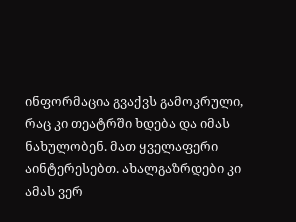ინფორმაცია გვაქვს გამოკრული, რაც კი თეატრში ხდება და იმას ნახულობენ. მათ ყველაფერი აინტერესებთ. ახალგაზრდები კი ამას ვერ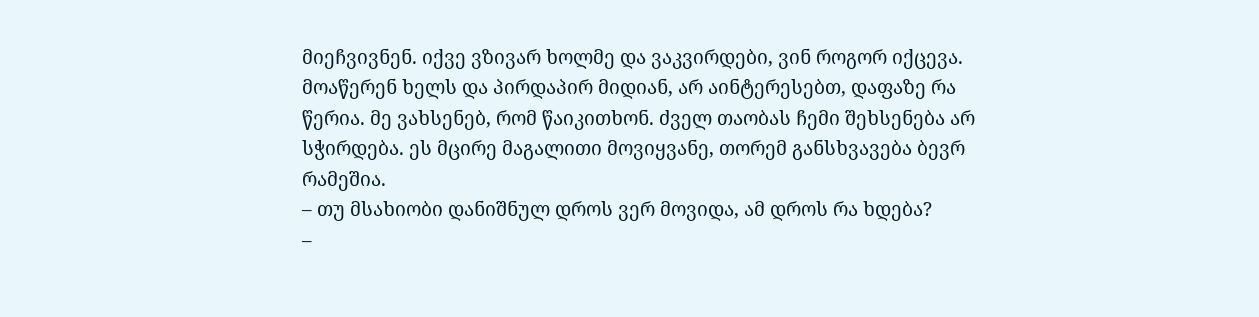მიეჩვივნენ. იქვე ვზივარ ხოლმე და ვაკვირდები, ვინ როგორ იქცევა. მოაწერენ ხელს და პირდაპირ მიდიან, არ აინტერესებთ, დაფაზე რა წერია. მე ვახსენებ, რომ წაიკითხონ. ძველ თაობას ჩემი შეხსენება არ სჭირდება. ეს მცირე მაგალითი მოვიყვანე, თორემ განსხვავება ბევრ რამეშია.
– თუ მსახიობი დანიშნულ დროს ვერ მოვიდა, ამ დროს რა ხდება?
–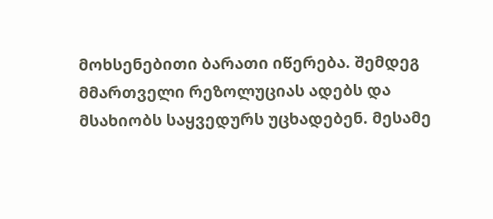მოხსენებითი ბარათი იწერება. შემდეგ მმართველი რეზოლუციას ადებს და მსახიობს საყვედურს უცხადებენ. მესამე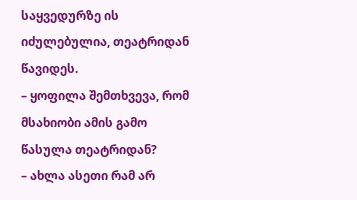საყვედურზე ის იძულებულია, თეატრიდან წავიდეს.
– ყოფილა შემთხვევა, რომ მსახიობი ამის გამო წასულა თეატრიდან?
– ახლა ასეთი რამ არ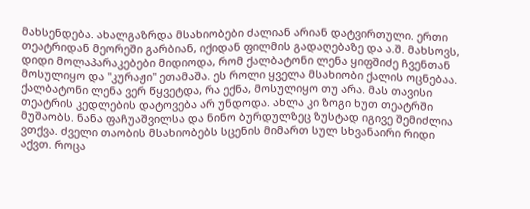მახსენდება. ახალგაზრდა მსახიობები ძალიან არიან დატვირთული. ერთი თეატრიდან მეორეში გარბიან, იქიდან ფილმის გადაღებაზე და ა.შ. მახსოვს, დიდი მოლაპარაკებები მიდიოდა, რომ ქალბატონი ლენა ყიფშიძე ჩვენთან მოსულიყო და "კურაჟი" ეთამაშა. ეს როლი ყველა მსახიობი ქალის ოცნებაა. ქალბატონი ლენა ვერ წყვეტდა, რა ექნა, მოსულიყო თუ არა. მას თავისი თეატრის კედლების დატოვება არ უნდოდა. ახლა კი ზოგი ხუთ თეატრში მუშაობს. ნანა ფაჩუაშვილსა და ნინო ბურდულზეც ზუსტად იგივე შემიძლია ვთქვა. ძველი თაობის მსახიობებს სცენის მიმართ სულ სხვანაირი რიდი აქვთ. როცა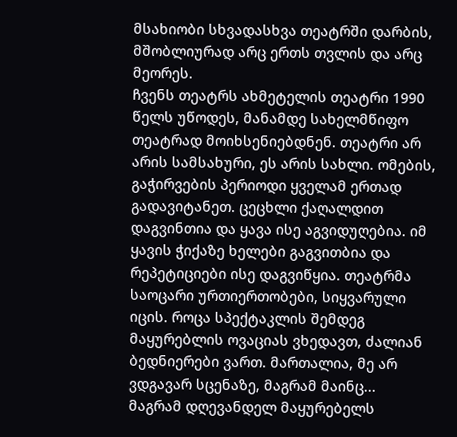მსახიობი სხვადასხვა თეატრში დარბის, მშობლიურად არც ერთს თვლის და არც მეორეს.
ჩვენს თეატრს ახმეტელის თეატრი 1990 წელს უწოდეს, მანამდე სახელმწიფო თეატრად მოიხსენიებდნენ. თეატრი არ არის სამსახური, ეს არის სახლი. ომების, გაჭირვების პერიოდი ყველამ ერთად გადავიტანეთ. ცეცხლი ქაღალდით დაგვინთია და ყავა ისე აგვიდუღებია. იმ ყავის ჭიქაზე ხელები გაგვითბია და რეპეტიციები ისე დაგვიწყია. თეატრმა საოცარი ურთიერთობები, სიყვარული იცის. როცა სპექტაკლის შემდეგ მაყურებლის ოვაციას ვხედავთ, ძალიან ბედნიერები ვართ. მართალია, მე არ ვდგავარ სცენაზე, მაგრამ მაინც...
მაგრამ დღევანდელ მაყურებელს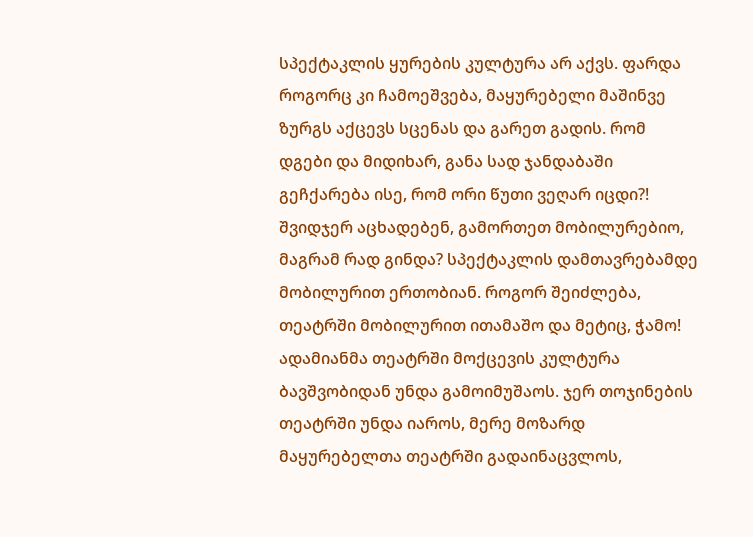სპექტაკლის ყურების კულტურა არ აქვს. ფარდა როგორც კი ჩამოეშვება, მაყურებელი მაშინვე ზურგს აქცევს სცენას და გარეთ გადის. რომ დგები და მიდიხარ, განა სად ჯანდაბაში გეჩქარება ისე, რომ ორი წუთი ვეღარ იცდი?! შვიდჯერ აცხადებენ, გამორთეთ მობილურებიო, მაგრამ რად გინდა? სპექტაკლის დამთავრებამდე მობილურით ერთობიან. როგორ შეიძლება, თეატრში მობილურით ითამაშო და მეტიც, ჭამო! ადამიანმა თეატრში მოქცევის კულტურა ბავშვობიდან უნდა გამოიმუშაოს. ჯერ თოჯინების თეატრში უნდა იაროს, მერე მოზარდ მაყურებელთა თეატრში გადაინაცვლოს,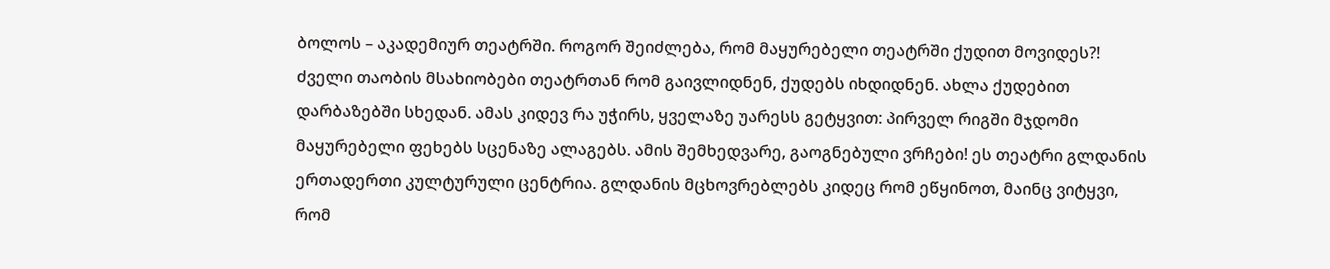ბოლოს – აკადემიურ თეატრში. როგორ შეიძლება, რომ მაყურებელი თეატრში ქუდით მოვიდეს?! ძველი თაობის მსახიობები თეატრთან რომ გაივლიდნენ, ქუდებს იხდიდნენ. ახლა ქუდებით დარბაზებში სხედან. ამას კიდევ რა უჭირს, ყველაზე უარესს გეტყვით: პირველ რიგში მჯდომი მაყურებელი ფეხებს სცენაზე ალაგებს. ამის შემხედვარე, გაოგნებული ვრჩები! ეს თეატრი გლდანის ერთადერთი კულტურული ცენტრია. გლდანის მცხოვრებლებს კიდეც რომ ეწყინოთ, მაინც ვიტყვი, რომ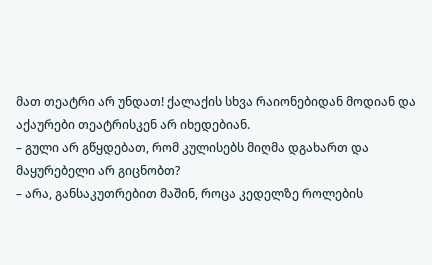მათ თეატრი არ უნდათ! ქალაქის სხვა რაიონებიდან მოდიან და აქაურები თეატრისკენ არ იხედებიან.
– გული არ გწყდებათ, რომ კულისებს მიღმა დგახართ და მაყურებელი არ გიცნობთ?
– არა, განსაკუთრებით მაშინ, როცა კედელზე როლების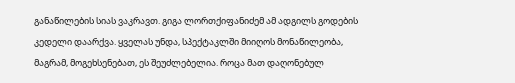განაწილების სიას ვაკრავთ. გიგა ლორთქიფანიძემ ამ ადგილს გოდების კედელი დაარქვა. ყველას უნდა, სპექტაკლში მიიღოს მონაწილეობა, მაგრამ, მოგეხსენებათ, ეს შეუძლებელია. როცა მათ დაღონებულ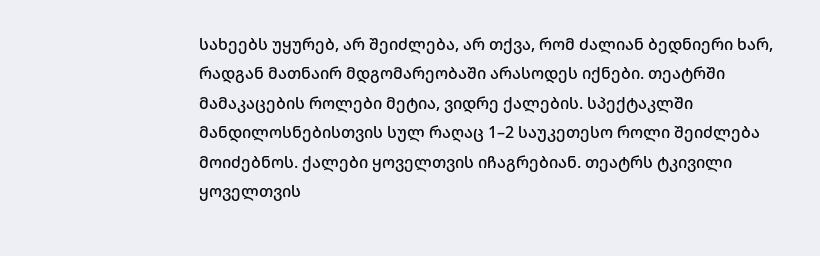სახეებს უყურებ, არ შეიძლება, არ თქვა, რომ ძალიან ბედნიერი ხარ, რადგან მათნაირ მდგომარეობაში არასოდეს იქნები. თეატრში მამაკაცების როლები მეტია, ვიდრე ქალების. სპექტაკლში მანდილოსნებისთვის სულ რაღაც 1–2 საუკეთესო როლი შეიძლება მოიძებნოს. ქალები ყოველთვის იჩაგრებიან. თეატრს ტკივილი ყოველთვის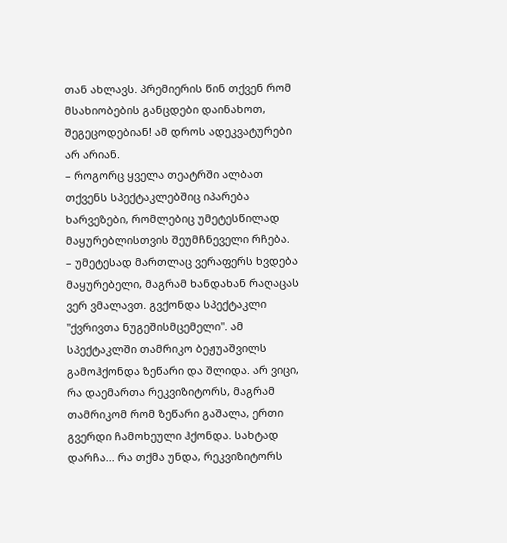თან ახლავს. პრემიერის წინ თქვენ რომ მსახიობების განცდები დაინახოთ, შეგეცოდებიან! ამ დროს ადეკვატურები არ არიან.
– როგორც ყველა თეატრში ალბათ თქვენს სპექტაკლებშიც იპარება ხარვეზები, რომლებიც უმეტესწილად მაყურებლისთვის შეუმჩნეველი რჩება.
– უმეტესად მართლაც ვერაფერს ხვდება მაყურებელი, მაგრამ ხანდახან რაღაცას ვერ ვმალავთ. გვქონდა სპექტაკლი "ქვრივთა ნუგეშისმცემელი". ამ სპექტაკლში თამრიკო ბეჟუაშვილს გამოჰქონდა ზეწარი და შლიდა. არ ვიცი, რა დაემართა რეკვიზიტორს, მაგრამ თამრიკომ რომ ზეწარი გაშალა, ერთი გვერდი ჩამოხეული ჰქონდა. სახტად დარჩა... რა თქმა უნდა, რეკვიზიტორს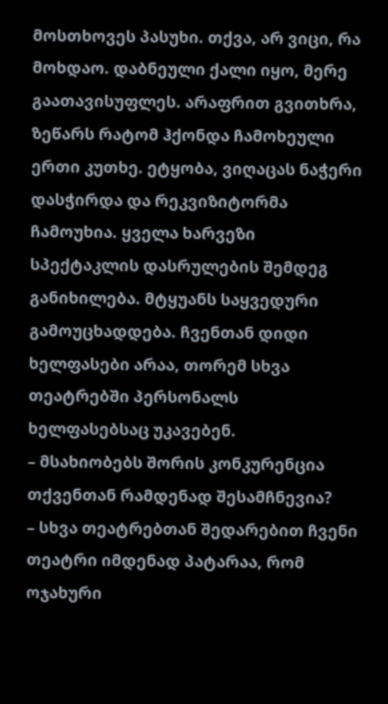მოსთხოვეს პასუხი. თქვა, არ ვიცი, რა მოხდაო. დაბნეული ქალი იყო, მერე გაათავისუფლეს. არაფრით გვითხრა, ზეწარს რატომ ჰქონდა ჩამოხეული ერთი კუთხე. ეტყობა, ვიღაცას ნაჭერი დასჭირდა და რეკვიზიტორმა ჩამოუხია. ყველა ხარვეზი სპექტაკლის დასრულების შემდეგ განიხილება. მტყუანს საყვედური გამოუცხადდება. ჩვენთან დიდი ხელფასები არაა, თორემ სხვა თეატრებში პერსონალს ხელფასებსაც უკავებენ.
– მსახიობებს შორის კონკურენცია თქვენთან რამდენად შესამჩნევია?
– სხვა თეატრებთან შედარებით ჩვენი თეატრი იმდენად პატარაა, რომ ოჯახური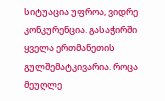სიტუაცია უფროა, ვიდრე კონკურენცია. გასაჭირში ყველა ერთმანეთის გულშემატკივარია. როცა მეუღლე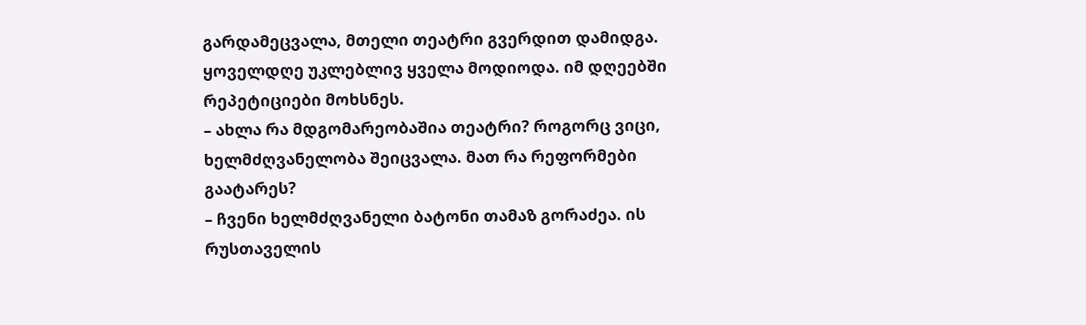გარდამეცვალა, მთელი თეატრი გვერდით დამიდგა. ყოველდღე უკლებლივ ყველა მოდიოდა. იმ დღეებში რეპეტიციები მოხსნეს.
– ახლა რა მდგომარეობაშია თეატრი? როგორც ვიცი, ხელმძღვანელობა შეიცვალა. მათ რა რეფორმები გაატარეს?
– ჩვენი ხელმძღვანელი ბატონი თამაზ გორაძეა. ის რუსთაველის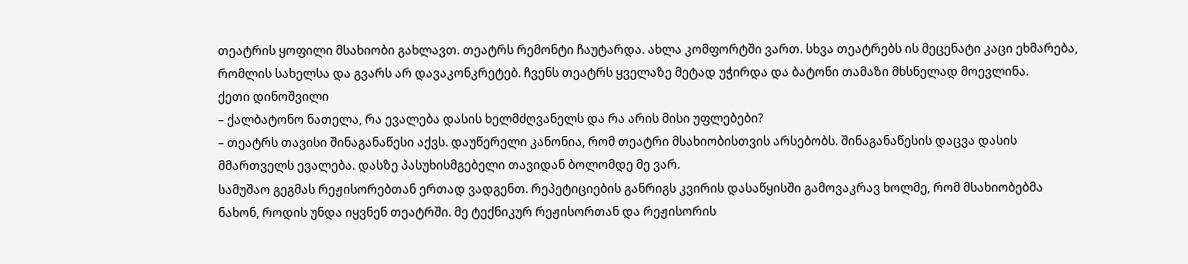თეატრის ყოფილი მსახიობი გახლავთ. თეატრს რემონტი ჩაუტარდა. ახლა კომფორტში ვართ. სხვა თეატრებს ის მეცენატი კაცი ეხმარება, რომლის სახელსა და გვარს არ დავაკონკრეტებ. ჩვენს თეატრს ყველაზე მეტად უჭირდა და ბატონი თამაზი მხსნელად მოევლინა.
ქეთი დინოშვილი
– ქალბატონო ნათელა, რა ევალება დასის ხელმძღვანელს და რა არის მისი უფლებები?
– თეატრს თავისი შინაგანაწესი აქვს. დაუწერელი კანონია, რომ თეატრი მსახიობისთვის არსებობს. შინაგანაწესის დაცვა დასის მმართველს ევალება. დასზე პასუხისმგებელი თავიდან ბოლომდე მე ვარ.
სამუშაო გეგმას რეჟისორებთან ერთად ვადგენთ. რეპეტიციების განრიგს კვირის დასაწყისში გამოვაკრავ ხოლმე, რომ მსახიობებმა ნახონ, როდის უნდა იყვნენ თეატრში. მე ტექნიკურ რეჟისორთან და რეჟისორის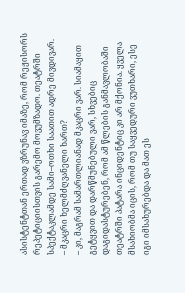ასისტენტთან ერთად ვზრუნავ იმაზე, რომ რეჟისორს რეპეტიციისთვის გარემო მოვუმზადო. თეატრში სპექტაკლამდე სამი–ოთხი საათით ადრე მივდივარ.
– მკაცრი ხელმძღვანელი ხართ?
– კი, მაგრამ სამართლიანად მკაცრი ვარ. სიამაყით გეტყვით და დარწმუნებული ვარ, სხვებიც დაგიდასტურებენ, რომ ამ წლების განმავლობაში თეატრში პატარა ინციდენტიც კი არ მქონია. ყველა მსახიობმა იცის, რომ თუ საყვედური ვუთხარი, ესე იგი იმსახურებდა და მათ ეს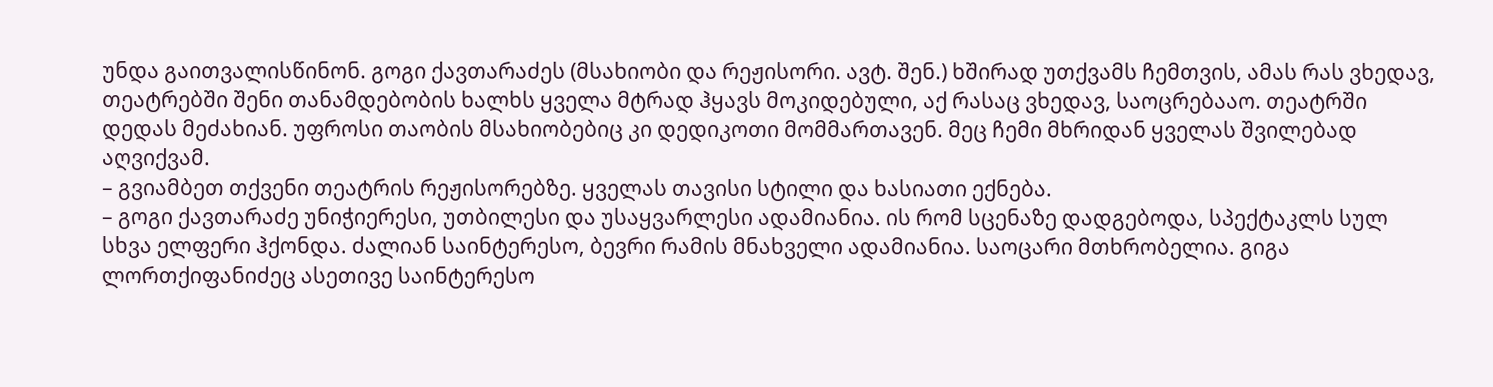უნდა გაითვალისწინონ. გოგი ქავთარაძეს (მსახიობი და რეჟისორი. ავტ. შენ.) ხშირად უთქვამს ჩემთვის, ამას რას ვხედავ, თეატრებში შენი თანამდებობის ხალხს ყველა მტრად ჰყავს მოკიდებული, აქ რასაც ვხედავ, საოცრებააო. თეატრში დედას მეძახიან. უფროსი თაობის მსახიობებიც კი დედიკოთი მომმართავენ. მეც ჩემი მხრიდან ყველას შვილებად აღვიქვამ.
– გვიამბეთ თქვენი თეატრის რეჟისორებზე. ყველას თავისი სტილი და ხასიათი ექნება.
– გოგი ქავთარაძე უნიჭიერესი, უთბილესი და უსაყვარლესი ადამიანია. ის რომ სცენაზე დადგებოდა, სპექტაკლს სულ სხვა ელფერი ჰქონდა. ძალიან საინტერესო, ბევრი რამის მნახველი ადამიანია. საოცარი მთხრობელია. გიგა ლორთქიფანიძეც ასეთივე საინტერესო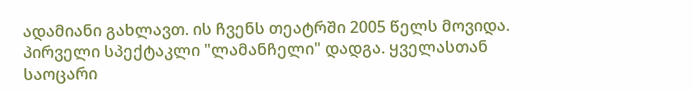ადამიანი გახლავთ. ის ჩვენს თეატრში 2005 წელს მოვიდა. პირველი სპექტაკლი "ლამანჩელი" დადგა. ყველასთან საოცარი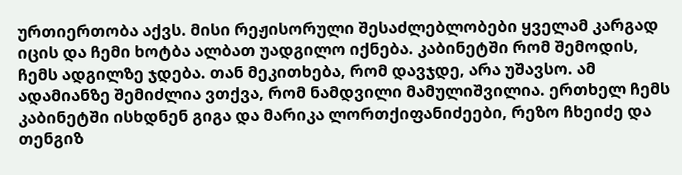ურთიერთობა აქვს. მისი რეჟისორული შესაძლებლობები ყველამ კარგად იცის და ჩემი ხოტბა ალბათ უადგილო იქნება. კაბინეტში რომ შემოდის, ჩემს ადგილზე ჯდება. თან მეკითხება, რომ დავჯდე, არა უშავსო. ამ ადამიანზე შემიძლია ვთქვა, რომ ნამდვილი მამულიშვილია. ერთხელ ჩემს კაბინეტში ისხდნენ გიგა და მარიკა ლორთქიფანიძეები, რეზო ჩხეიძე და თენგიზ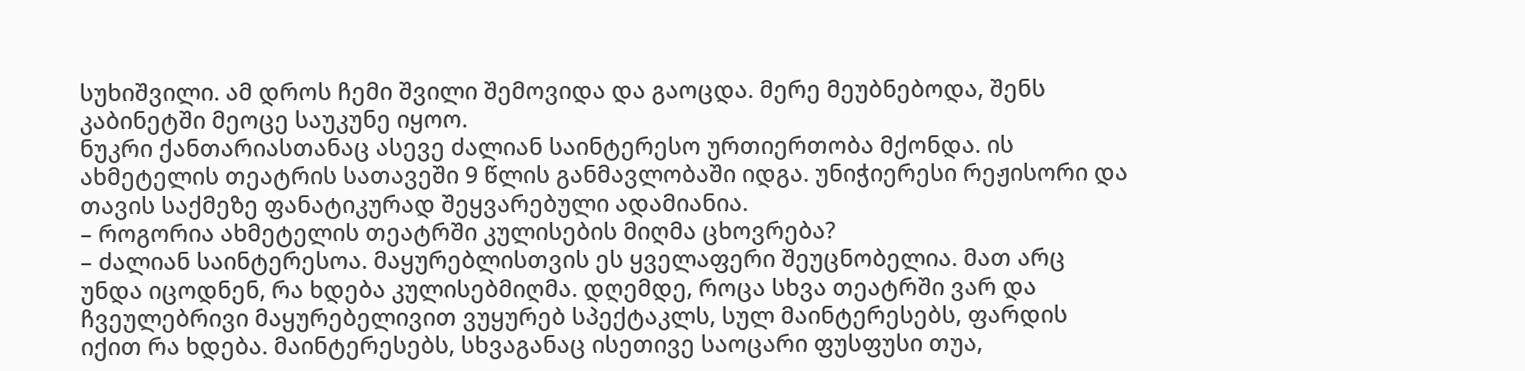სუხიშვილი. ამ დროს ჩემი შვილი შემოვიდა და გაოცდა. მერე მეუბნებოდა, შენს კაბინეტში მეოცე საუკუნე იყოო.
ნუკრი ქანთარიასთანაც ასევე ძალიან საინტერესო ურთიერთობა მქონდა. ის ახმეტელის თეატრის სათავეში 9 წლის განმავლობაში იდგა. უნიჭიერესი რეჟისორი და თავის საქმეზე ფანატიკურად შეყვარებული ადამიანია.
– როგორია ახმეტელის თეატრში კულისების მიღმა ცხოვრება?
– ძალიან საინტერესოა. მაყურებლისთვის ეს ყველაფერი შეუცნობელია. მათ არც უნდა იცოდნენ, რა ხდება კულისებმიღმა. დღემდე, როცა სხვა თეატრში ვარ და ჩვეულებრივი მაყურებელივით ვუყურებ სპექტაკლს, სულ მაინტერესებს, ფარდის იქით რა ხდება. მაინტერესებს, სხვაგანაც ისეთივე საოცარი ფუსფუსი თუა,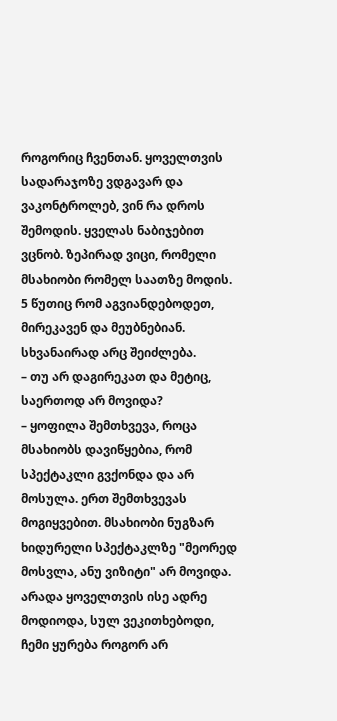როგორიც ჩვენთან. ყოველთვის სადარაჯოზე ვდგავარ და ვაკონტროლებ, ვინ რა დროს შემოდის. ყველას ნაბიჯებით ვცნობ. ზეპირად ვიცი, რომელი მსახიობი რომელ საათზე მოდის. 5 წუთიც რომ აგვიანდებოდეთ, მირეკავენ და მეუბნებიან. სხვანაირად არც შეიძლება.
– თუ არ დაგირეკათ და მეტიც, საერთოდ არ მოვიდა?
– ყოფილა შემთხვევა, როცა მსახიობს დავიწყებია, რომ სპექტაკლი გვქონდა და არ მოსულა. ერთ შემთხვევას მოგიყვებით. მსახიობი ნუგზარ ხიდურელი სპექტაკლზე "მეორედ მოსვლა, ანუ ვიზიტი" არ მოვიდა. არადა ყოველთვის ისე ადრე მოდიოდა, სულ ვეკითხებოდი, ჩემი ყურება როგორ არ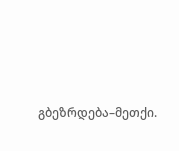გბეზრდება–მეთქი.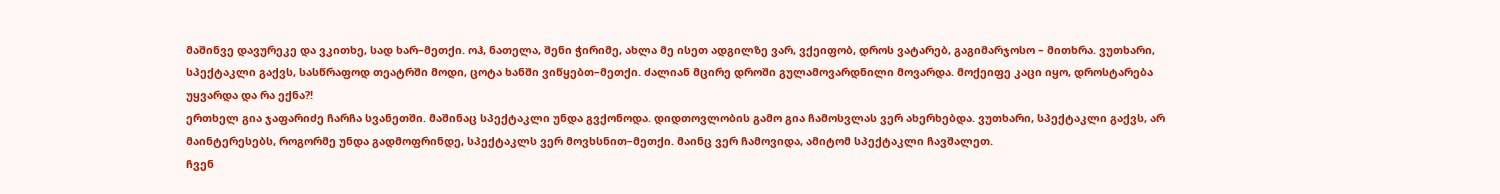მაშინვე დავურეკე და ვკითხე, სად ხარ–მეთქი. ოჰ, ნათელა, შენი ჭირიმე, ახლა მე ისეთ ადგილზე ვარ, ვქეიფობ, დროს ვატარებ, გაგიმარჯოსო – მითხრა. ვუთხარი, სპექტაკლი გაქვს, სასწრაფოდ თეატრში მოდი, ცოტა ხანში ვიწყებთ–მეთქი. ძალიან მცირე დროში გულამოვარდნილი მოვარდა. მოქეიფე კაცი იყო, დროსტარება უყვარდა და რა ექნა?!
ერთხელ გია ჯაფარიძე ჩარჩა სვანეთში. მაშინაც სპექტაკლი უნდა გვქონოდა. დიდთოვლობის გამო გია ჩამოსვლას ვერ ახერხებდა. ვუთხარი, სპექტაკლი გაქვს, არ მაინტერესებს, როგორმე უნდა გადმოფრინდე, სპექტაკლს ვერ მოვხსნით–მეთქი. მაინც ვერ ჩამოვიდა, ამიტომ სპექტაკლი ჩავშალეთ.
ჩვენ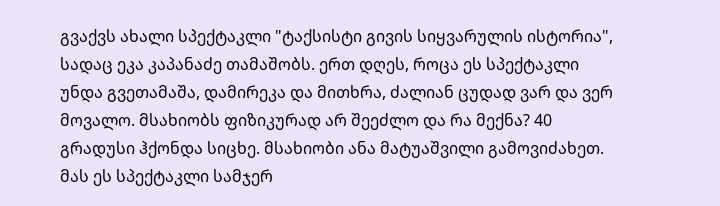გვაქვს ახალი სპექტაკლი "ტაქსისტი გივის სიყვარულის ისტორია", სადაც ეკა კაპანაძე თამაშობს. ერთ დღეს, როცა ეს სპექტაკლი უნდა გვეთამაშა, დამირეკა და მითხრა, ძალიან ცუდად ვარ და ვერ მოვალო. მსახიობს ფიზიკურად არ შეეძლო და რა მექნა? 40 გრადუსი ჰქონდა სიცხე. მსახიობი ანა მატუაშვილი გამოვიძახეთ. მას ეს სპექტაკლი სამჯერ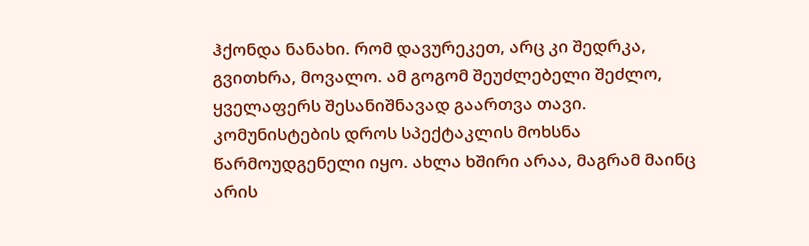ჰქონდა ნანახი. რომ დავურეკეთ, არც კი შედრკა, გვითხრა, მოვალო. ამ გოგომ შეუძლებელი შეძლო, ყველაფერს შესანიშნავად გაართვა თავი. კომუნისტების დროს სპექტაკლის მოხსნა წარმოუდგენელი იყო. ახლა ხშირი არაა, მაგრამ მაინც არის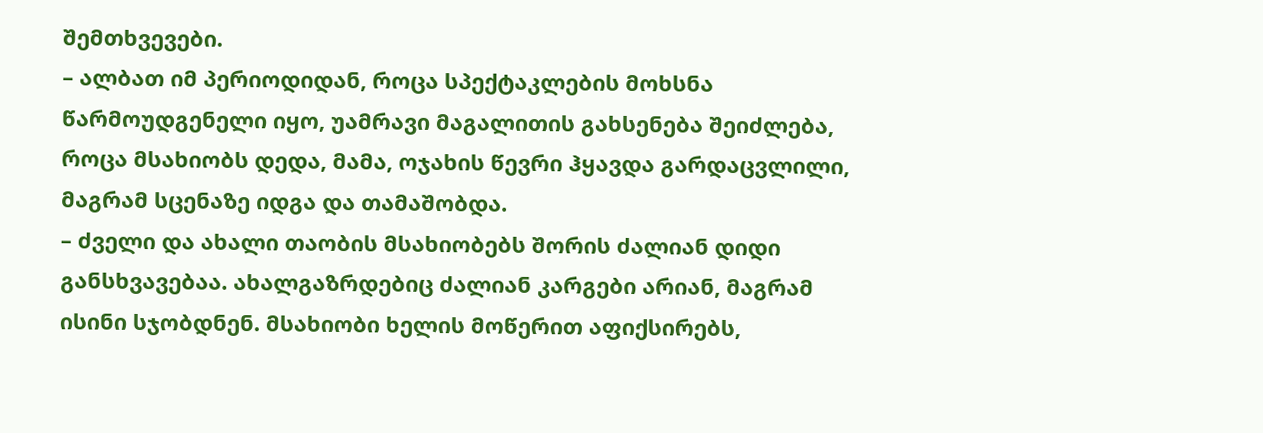შემთხვევები.
– ალბათ იმ პერიოდიდან, როცა სპექტაკლების მოხსნა წარმოუდგენელი იყო, უამრავი მაგალითის გახსენება შეიძლება, როცა მსახიობს დედა, მამა, ოჯახის წევრი ჰყავდა გარდაცვლილი, მაგრამ სცენაზე იდგა და თამაშობდა.
– ძველი და ახალი თაობის მსახიობებს შორის ძალიან დიდი განსხვავებაა. ახალგაზრდებიც ძალიან კარგები არიან, მაგრამ ისინი სჯობდნენ. მსახიობი ხელის მოწერით აფიქსირებს,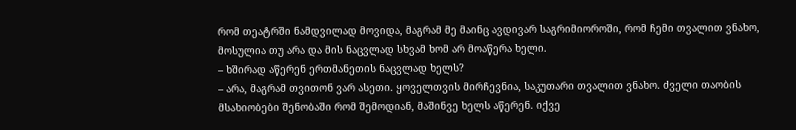რომ თეატრში ნამდვილად მოვიდა, მაგრამ მე მაინც ავდივარ საგრიმიოროში, რომ ჩემი თვალით ვნახო, მოსულია თუ არა და მის ნაცვლად სხვამ ხომ არ მოაწერა ხელი.
– ხშირად აწერენ ერთმანეთის ნაცვლად ხელს?
– არა, მაგრამ თვითონ ვარ ასეთი. ყოველთვის მირჩევნია, საკუთარი თვალით ვნახო. ძველი თაობის მსახიობები შენობაში რომ შემოდიან, მაშინვე ხელს აწერენ. იქვე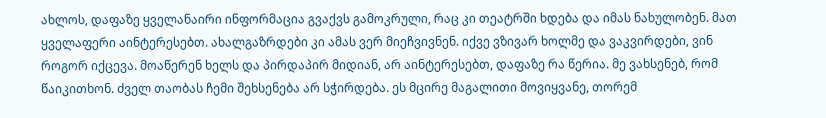ახლოს, დაფაზე ყველანაირი ინფორმაცია გვაქვს გამოკრული, რაც კი თეატრში ხდება და იმას ნახულობენ. მათ ყველაფერი აინტერესებთ. ახალგაზრდები კი ამას ვერ მიეჩვივნენ. იქვე ვზივარ ხოლმე და ვაკვირდები, ვინ როგორ იქცევა. მოაწერენ ხელს და პირდაპირ მიდიან, არ აინტერესებთ, დაფაზე რა წერია. მე ვახსენებ, რომ წაიკითხონ. ძველ თაობას ჩემი შეხსენება არ სჭირდება. ეს მცირე მაგალითი მოვიყვანე, თორემ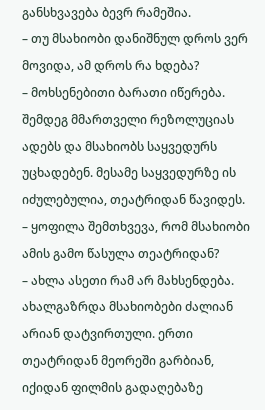განსხვავება ბევრ რამეშია.
– თუ მსახიობი დანიშნულ დროს ვერ მოვიდა, ამ დროს რა ხდება?
– მოხსენებითი ბარათი იწერება. შემდეგ მმართველი რეზოლუციას ადებს და მსახიობს საყვედურს უცხადებენ. მესამე საყვედურზე ის იძულებულია, თეატრიდან წავიდეს.
– ყოფილა შემთხვევა, რომ მსახიობი ამის გამო წასულა თეატრიდან?
– ახლა ასეთი რამ არ მახსენდება. ახალგაზრდა მსახიობები ძალიან არიან დატვირთული. ერთი თეატრიდან მეორეში გარბიან, იქიდან ფილმის გადაღებაზე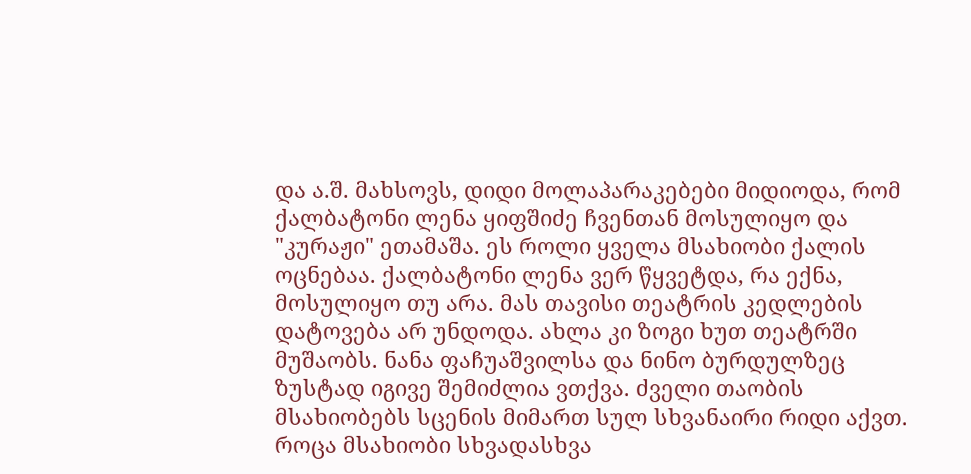და ა.შ. მახსოვს, დიდი მოლაპარაკებები მიდიოდა, რომ ქალბატონი ლენა ყიფშიძე ჩვენთან მოსულიყო და "კურაჟი" ეთამაშა. ეს როლი ყველა მსახიობი ქალის ოცნებაა. ქალბატონი ლენა ვერ წყვეტდა, რა ექნა, მოსულიყო თუ არა. მას თავისი თეატრის კედლების დატოვება არ უნდოდა. ახლა კი ზოგი ხუთ თეატრში მუშაობს. ნანა ფაჩუაშვილსა და ნინო ბურდულზეც ზუსტად იგივე შემიძლია ვთქვა. ძველი თაობის მსახიობებს სცენის მიმართ სულ სხვანაირი რიდი აქვთ. როცა მსახიობი სხვადასხვა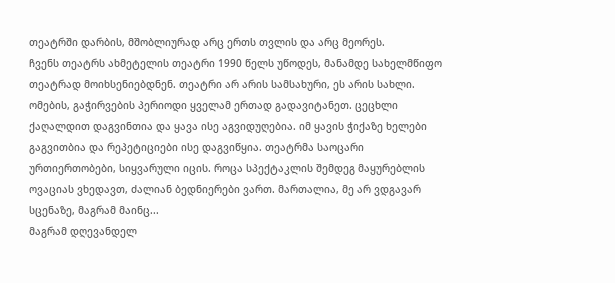თეატრში დარბის, მშობლიურად არც ერთს თვლის და არც მეორეს.
ჩვენს თეატრს ახმეტელის თეატრი 1990 წელს უწოდეს, მანამდე სახელმწიფო თეატრად მოიხსენიებდნენ. თეატრი არ არის სამსახური, ეს არის სახლი. ომების, გაჭირვების პერიოდი ყველამ ერთად გადავიტანეთ. ცეცხლი ქაღალდით დაგვინთია და ყავა ისე აგვიდუღებია. იმ ყავის ჭიქაზე ხელები გაგვითბია და რეპეტიციები ისე დაგვიწყია. თეატრმა საოცარი ურთიერთობები, სიყვარული იცის. როცა სპექტაკლის შემდეგ მაყურებლის ოვაციას ვხედავთ, ძალიან ბედნიერები ვართ. მართალია, მე არ ვდგავარ სცენაზე, მაგრამ მაინც...
მაგრამ დღევანდელ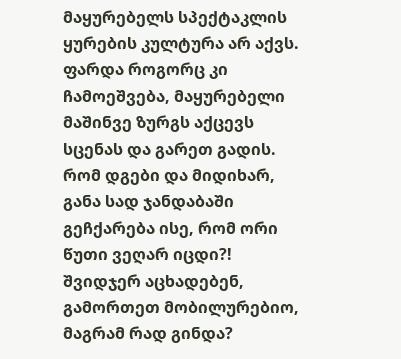მაყურებელს სპექტაკლის ყურების კულტურა არ აქვს. ფარდა როგორც კი ჩამოეშვება, მაყურებელი მაშინვე ზურგს აქცევს სცენას და გარეთ გადის. რომ დგები და მიდიხარ, განა სად ჯანდაბაში გეჩქარება ისე, რომ ორი წუთი ვეღარ იცდი?! შვიდჯერ აცხადებენ, გამორთეთ მობილურებიო, მაგრამ რად გინდა?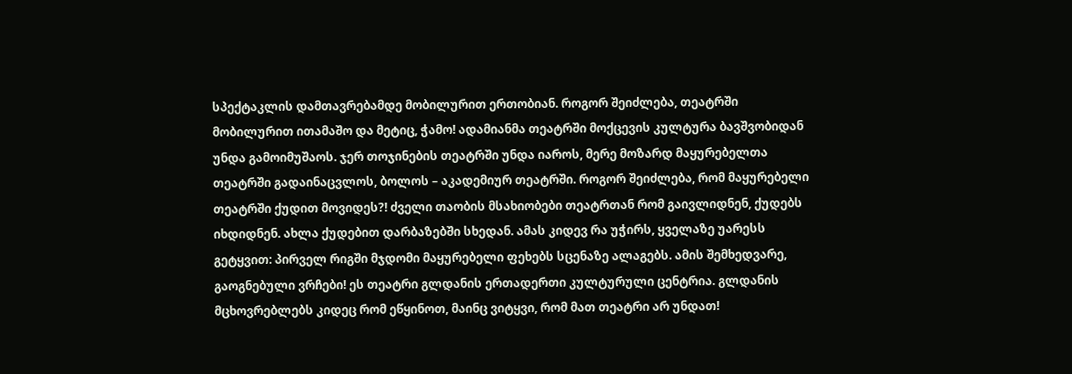სპექტაკლის დამთავრებამდე მობილურით ერთობიან. როგორ შეიძლება, თეატრში მობილურით ითამაშო და მეტიც, ჭამო! ადამიანმა თეატრში მოქცევის კულტურა ბავშვობიდან უნდა გამოიმუშაოს. ჯერ თოჯინების თეატრში უნდა იაროს, მერე მოზარდ მაყურებელთა თეატრში გადაინაცვლოს, ბოლოს – აკადემიურ თეატრში. როგორ შეიძლება, რომ მაყურებელი თეატრში ქუდით მოვიდეს?! ძველი თაობის მსახიობები თეატრთან რომ გაივლიდნენ, ქუდებს იხდიდნენ. ახლა ქუდებით დარბაზებში სხედან. ამას კიდევ რა უჭირს, ყველაზე უარესს გეტყვით: პირველ რიგში მჯდომი მაყურებელი ფეხებს სცენაზე ალაგებს. ამის შემხედვარე, გაოგნებული ვრჩები! ეს თეატრი გლდანის ერთადერთი კულტურული ცენტრია. გლდანის მცხოვრებლებს კიდეც რომ ეწყინოთ, მაინც ვიტყვი, რომ მათ თეატრი არ უნდათ!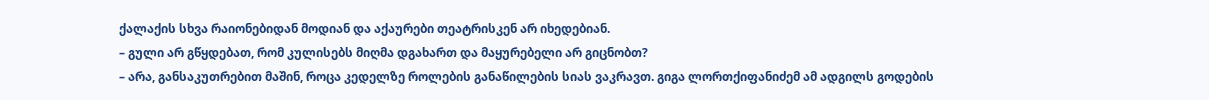ქალაქის სხვა რაიონებიდან მოდიან და აქაურები თეატრისკენ არ იხედებიან.
– გული არ გწყდებათ, რომ კულისებს მიღმა დგახართ და მაყურებელი არ გიცნობთ?
– არა, განსაკუთრებით მაშინ, როცა კედელზე როლების განაწილების სიას ვაკრავთ. გიგა ლორთქიფანიძემ ამ ადგილს გოდების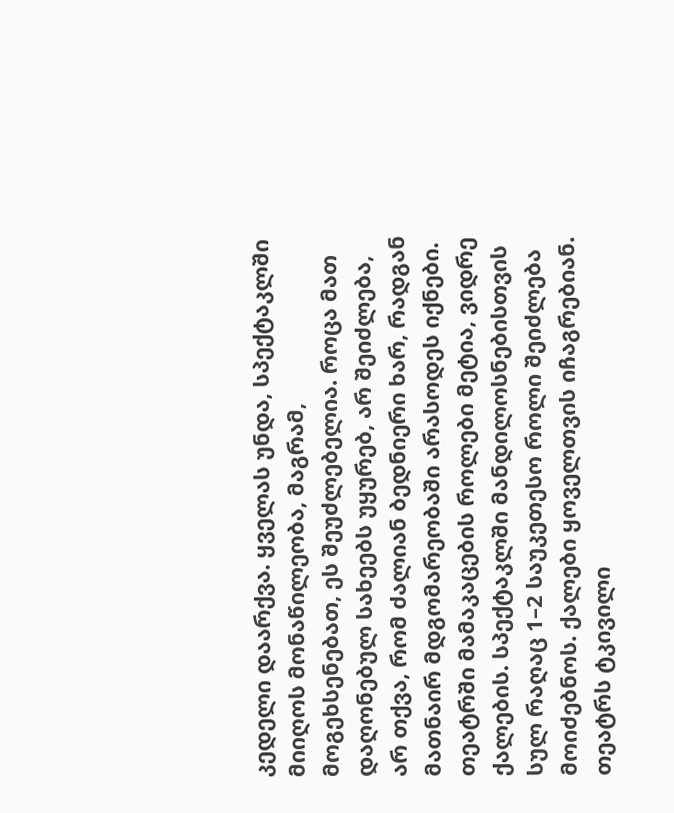კედელი დაარქვა. ყველას უნდა, სპექტაკლში მიიღოს მონაწილეობა, მაგრამ, მოგეხსენებათ, ეს შეუძლებელია. როცა მათ დაღონებულ სახეებს უყურებ, არ შეიძლება, არ თქვა, რომ ძალიან ბედნიერი ხარ, რადგან მათნაირ მდგომარეობაში არასოდეს იქნები. თეატრში მამაკაცების როლები მეტია, ვიდრე ქალების. სპექტაკლში მანდილოსნებისთვის სულ რაღაც 1–2 საუკეთესო როლი შეიძლება მოიძებნოს. ქალები ყოველთვის იჩაგრებიან. თეატრს ტკივილი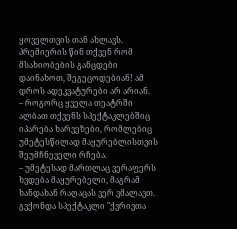ყოველთვის თან ახლავს. პრემიერის წინ თქვენ რომ მსახიობების განცდები დაინახოთ, შეგეცოდებიან! ამ დროს ადეკვატურები არ არიან.
– როგორც ყველა თეატრში ალბათ თქვენს სპექტაკლებშიც იპარება ხარვეზები, რომლებიც უმეტესწილად მაყურებლისთვის შეუმჩნეველი რჩება.
– უმეტესად მართლაც ვერაფერს ხვდება მაყურებელი, მაგრამ ხანდახან რაღაცას ვერ ვმალავთ. გვქონდა სპექტაკლი "ქვრივთა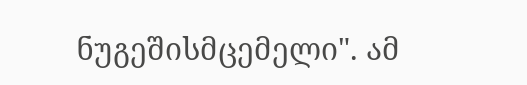ნუგეშისმცემელი". ამ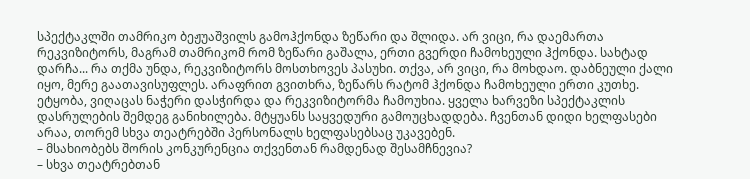სპექტაკლში თამრიკო ბეჟუაშვილს გამოჰქონდა ზეწარი და შლიდა. არ ვიცი, რა დაემართა რეკვიზიტორს, მაგრამ თამრიკომ რომ ზეწარი გაშალა, ერთი გვერდი ჩამოხეული ჰქონდა. სახტად დარჩა... რა თქმა უნდა, რეკვიზიტორს მოსთხოვეს პასუხი. თქვა, არ ვიცი, რა მოხდაო. დაბნეული ქალი იყო, მერე გაათავისუფლეს. არაფრით გვითხრა, ზეწარს რატომ ჰქონდა ჩამოხეული ერთი კუთხე. ეტყობა, ვიღაცას ნაჭერი დასჭირდა და რეკვიზიტორმა ჩამოუხია. ყველა ხარვეზი სპექტაკლის დასრულების შემდეგ განიხილება. მტყუანს საყვედური გამოუცხადდება. ჩვენთან დიდი ხელფასები არაა, თორემ სხვა თეატრებში პერსონალს ხელფასებსაც უკავებენ.
– მსახიობებს შორის კონკურენცია თქვენთან რამდენად შესამჩნევია?
– სხვა თეატრებთან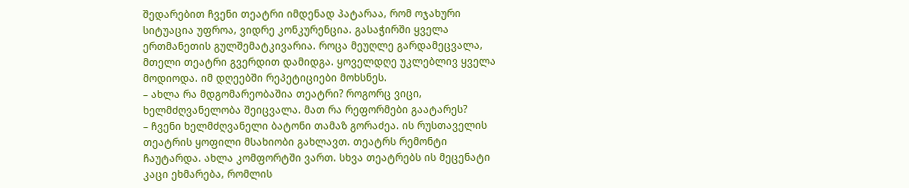შედარებით ჩვენი თეატრი იმდენად პატარაა, რომ ოჯახური სიტუაცია უფროა, ვიდრე კონკურენცია. გასაჭირში ყველა ერთმანეთის გულშემატკივარია. როცა მეუღლე გარდამეცვალა, მთელი თეატრი გვერდით დამიდგა. ყოველდღე უკლებლივ ყველა მოდიოდა. იმ დღეებში რეპეტიციები მოხსნეს.
– ახლა რა მდგომარეობაშია თეატრი? როგორც ვიცი, ხელმძღვანელობა შეიცვალა. მათ რა რეფორმები გაატარეს?
– ჩვენი ხელმძღვანელი ბატონი თამაზ გორაძეა. ის რუსთაველის თეატრის ყოფილი მსახიობი გახლავთ. თეატრს რემონტი ჩაუტარდა. ახლა კომფორტში ვართ. სხვა თეატრებს ის მეცენატი კაცი ეხმარება, რომლის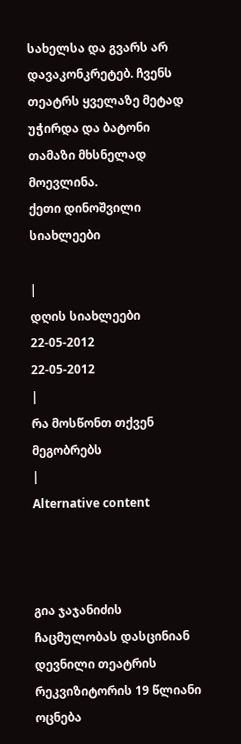სახელსა და გვარს არ დავაკონკრეტებ. ჩვენს თეატრს ყველაზე მეტად უჭირდა და ბატონი თამაზი მხსნელად მოევლინა.
ქეთი დინოშვილი
სიახლეები

|
დღის სიახლეები
22-05-2012
22-05-2012
|
რა მოსწონთ თქვენ მეგობრებს
|
Alternative content



გია ჯაჯანიძის ჩაცმულობას დასცინიან
დევნილი თეატრის რეკვიზიტორის 19 წლიანი ოცნება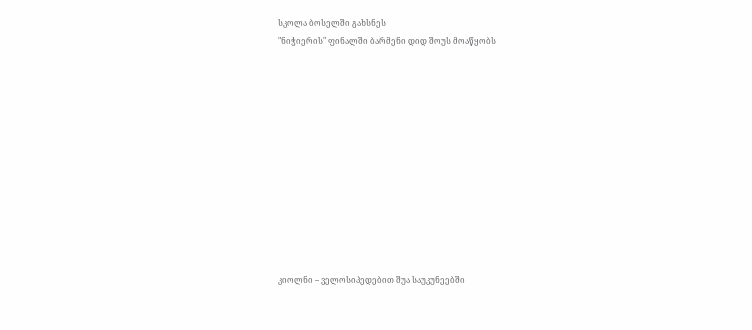სკოლა ბოსელში გახსნეს
"ნიჭიერის" ფინალში ბარმენი დიდ შოუს მოაწყობს












კიოლნი – ველოსიპედებით შუა საუკუნეებში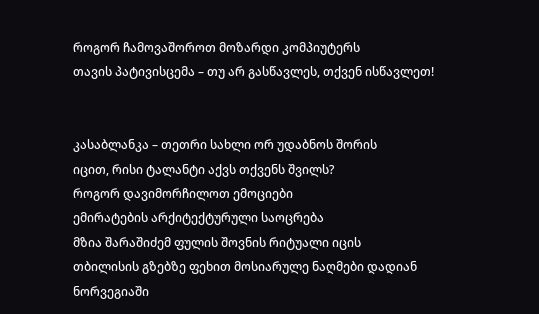როგორ ჩამოვაშოროთ მოზარდი კომპიუტერს
თავის პატივისცემა – თუ არ გასწავლეს, თქვენ ისწავლეთ!


კასაბლანკა – თეთრი სახლი ორ უდაბნოს შორის
იცით, რისი ტალანტი აქვს თქვენს შვილს?
როგორ დავიმორჩილოთ ემოციები
ემირატების არქიტექტურული საოცრება
მზია შარაშიძემ ფულის შოვნის რიტუალი იცის
თბილისის გზებზე ფეხით მოსიარულე ნაღმები დადიან
ნორვეგიაში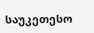საუკეთესო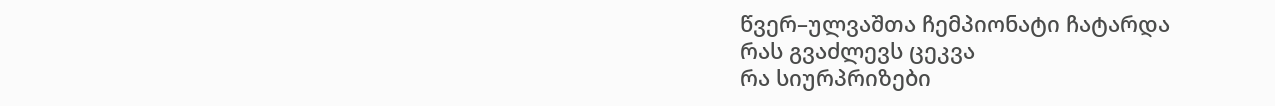წვერ–ულვაშთა ჩემპიონატი ჩატარდა
რას გვაძლევს ცეკვა
რა სიურპრიზები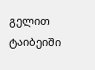გელით ტაიბეიში